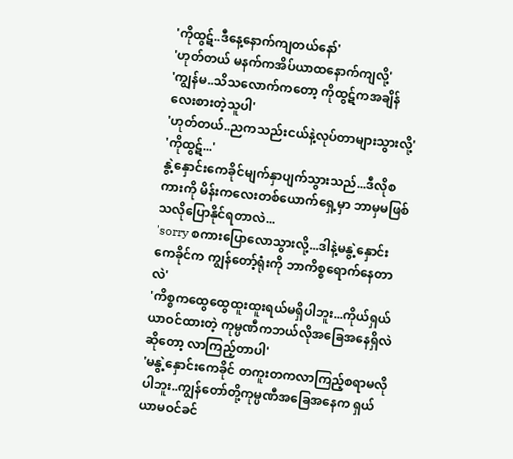'ကိုထွဋ်..ဒီနေ့နောက်ကျတယ်နော်'
'ဟုတ်တယ် မနက်ကအိပ်ယာထနောက်ကျလို့'
'ကျွန်မ..သိသလောက်ကတော့ ကိုထွဋ်ကအချိန်လေးစားတဲ့သူပါ'
'ဟုတ်တယ်..ညကသည်းငယ်နဲ့လုပ်တာများသွားလို့'
'ကိုထွဋ်...'
နွဲ့နှောင်းကေခိုင်မျက်နှာပျက်သွားသည်...ဒီလိုစကားကို မိန်းကလေးတစ်ယောက်ရှေ့မှာ ဘာမှမဖြစ်သလိုပြောနိုင်ရတာလဲ...
'sorry စကားပြောလောသွားလို့...ဒါနဲ့မနွဲ့နှောင်းကေခိုင်က ကျွန်တော့်ရုံးကို ဘာကိစ္စရောက်နေတာလဲ'
'ကိစ္စကထွေထွေထူးထူးရယ်မရှိပါဘူး...ကိုယ်ရှယ်ယာဝင်ထားတဲ့ ကုမ္ပဏီကဘယ်လိုအခြေအနေရှိလဲဆိုတော့ လာကြည့်တာပါ'
'မနွဲ့နှောင်းကေခိုင် တကူးတကလာကြည့်စရာမလိုပါဘူး..ကျွန်တော်တို့ကုမ္ပဏီအခြေအနေက ရှယ်ယာမဝင်ခင်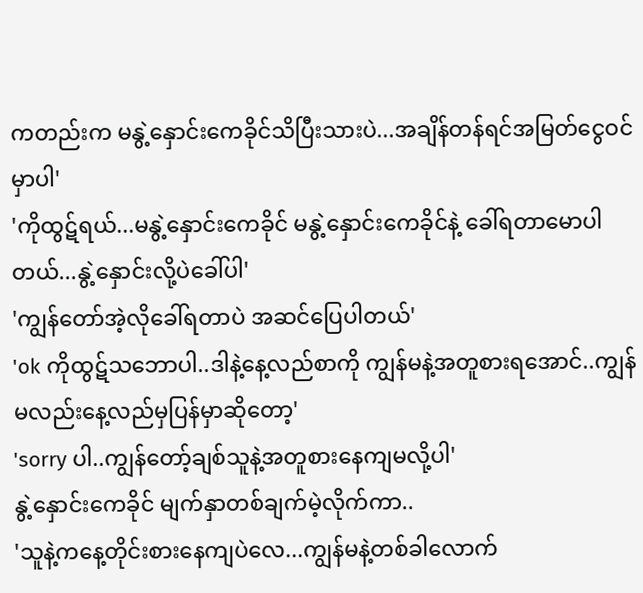ကတည်းက မနွဲ့နှောင်းကေခိုင်သိပြီးသားပဲ...အချိန်တန်ရင်အမြတ်ငွေဝင်မှာပါ'
'ကိုထွဋ်ရယ်...မနွဲ့နှောင်းကေခိုင် မနွဲ့နှောင်းကေခိုင်နဲ့ ခေါ်ရတာမောပါတယ်...နွဲ့နှောင်းလို့ပဲခေါ်ပါ'
'ကျွန်တော်အဲ့လိုခေါ်ရတာပဲ အဆင်ပြေပါတယ်'
'ok ကိုထွဋ်သဘောပါ..ဒါနဲ့နေ့လည်စာကို ကျွန်မနဲ့အတူစားရအောင်..ကျွန်မလည်းနေ့လည်မှပြန်မှာဆိုတော့'
'sorry ပါ..ကျွန်တော့်ချစ်သူနဲ့အတူစားနေကျမလို့ပါ'
နွဲ့နှောင်းကေခိုင် မျက်နှာတစ်ချက်မဲ့လိုက်ကာ..
'သူနဲ့ကနေ့တိုင်းစားနေကျပဲလေ...ကျွန်မနဲ့တစ်ခါလောက်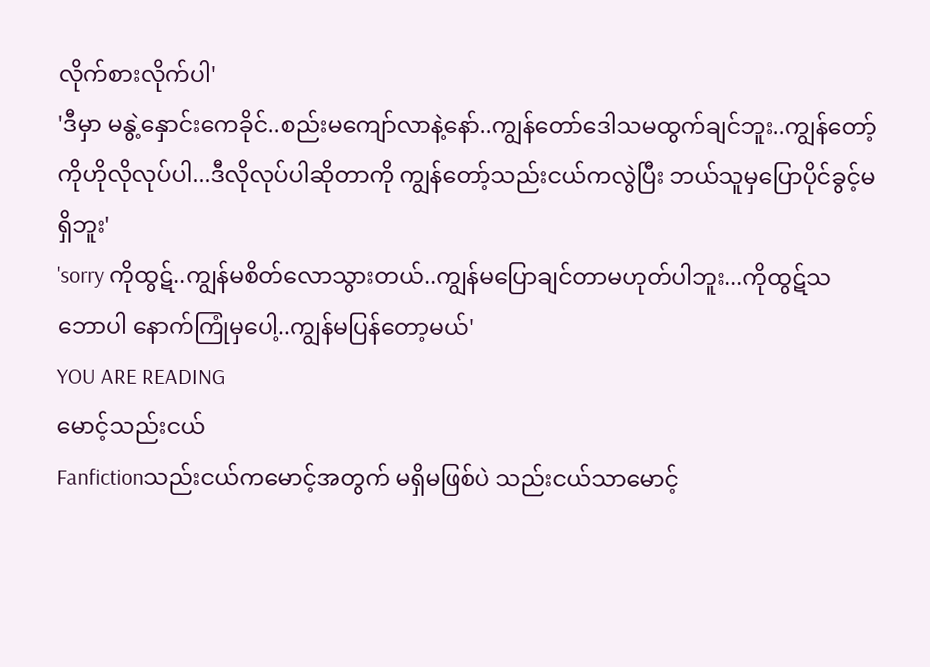လိုက်စားလိုက်ပါ'
'ဒီမှာ မနွဲ့နှောင်းကေခိုင်..စည်းမကျော်လာနဲ့နော်..ကျွန်တော်ဒေါသမထွက်ချင်ဘူး..ကျွန်တော့်ကိုဟိုလိုလုပ်ပါ...ဒီလိုလုပ်ပါဆိုတာကို ကျွန်တော့်သည်းငယ်ကလွဲပြီး ဘယ်သူမှပြောပိုင်ခွင့်မရှိဘူး'
'sorry ကိုထွဋ်..ကျွန်မစိတ်လောသွားတယ်..ကျွန်မပြောချင်တာမဟုတ်ပါဘူး...ကိုထွဋ်သဘောပါ နောက်ကြုံမှပေါ့..ကျွန်မပြန်တော့မယ်'
YOU ARE READING
မောင့်သည်းငယ်
Fanfictionသည်းငယ်ကမောင့်အတွက် မရှိမဖြစ်ပဲ သည်းငယ်သာမောင့်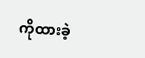ကိုထားခဲ့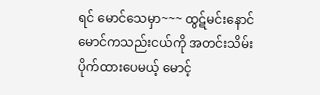ရင် မောင်သေမှာ~~~ ထွဋ်မင်းနောင် မောင်ကသည်းငယ်ကို အတင်းသိမ်းပိုက်ထားပေမယ့် မောင့်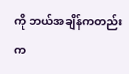ကို ဘယ်အချိန်ကတည်းက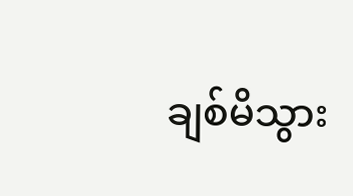ချစ်မိသွား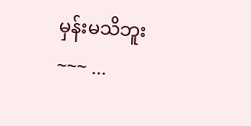မှန်းမသိဘူး~~~ ...